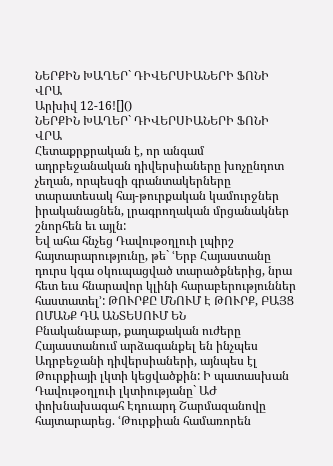ՆԵՐՔԻՆ ԽԱՂԵՐ` ԴԻՎԵՐՍԻԱՆԵՐԻ ՖՈՆԻ ՎՐԱ
Արխիվ 12-16![]()
ՆԵՐՔԻՆ ԽԱՂԵՐ` ԴԻՎԵՐՍԻԱՆԵՐԻ ՖՈՆԻ ՎՐԱ
Հետաքրքրական է, որ անգամ ադրբեջանական դիվերսիաները խոչընդոտ չեղան, որպեսզի գրանտակերները տարատեսակ հայ-թուրքական կամուրջներ իրականացնեն, լրագրողական մրցանակներ շնորհեն եւ այլն:
Եվ ահա հնչեց Դավութօղլուի լպիրշ հայտարարությունը, թե` ՙԵրբ Հայաստանը դուրս կգա օկուպացված տարածքներից, նրա հետ եւս հնարավոր կլինի հարաբերություններ հաստատել՚: ԹՈՒՐՔԸ ՄՆՈՒՄ Է ԹՈՒՐՔ, ԲԱՅՑ ՈՄԱՆՔ ԴԱ ԱՆՏԵՍՈՒՄ ԵՆ
Բնականաբար, քաղաքական ուժերը Հայաստանում արձագանքել են ինչպես Ադրբեջանի դիվերսիաների, այնպես էլ Թուրքիայի լկտի կեցվածքին: Ի պատասխան Դավութօղլուի լկտիությանը` ԱԺ փոխնախագահ Էդուարդ Շարմազանովը հայտարարեց. ՙԹուրքիան համառորեն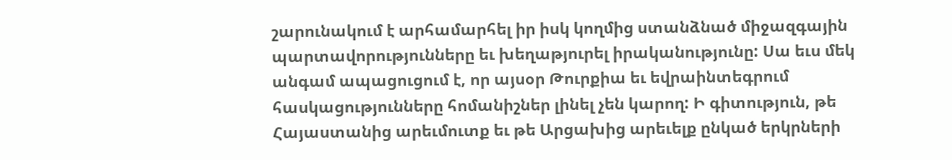շարունակում է արհամարհել իր իսկ կողմից ստանձնած միջազգային պարտավորությունները եւ խեղաթյուրել իրականությունը: Սա եւս մեկ անգամ ապացուցում է, որ այսօր Թուրքիա եւ եվրաինտեգրում հասկացությունները հոմանիշներ լինել չեն կարող: Ի գիտություն, թե Հայաստանից արեւմուտք եւ թե Արցախից արեւելք ընկած երկրների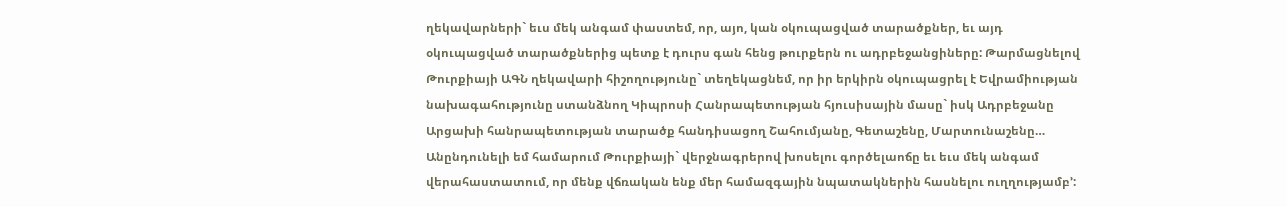ղեկավարների` եւս մեկ անգամ փաստեմ, որ, այո, կան օկուպացված տարածքներ, եւ այդ օկուպացված տարածքներից պետք է դուրս գան հենց թուրքերն ու ադրբեջանցիները: Թարմացնելով Թուրքիայի ԱԳՆ ղեկավարի հիշողությունը` տեղեկացնեմ, որ իր երկիրն օկուպացրել է Եվրամիության նախագահությունը ստանձնող Կիպրոսի Հանրապետության հյուսիսային մասը` իսկ Ադրբեջանը Արցախի հանրապետության տարածք հանդիսացող Շահումյանը, Գետաշենը, Մարտունաշենը…
Անընդունելի եմ համարում Թուրքիայի` վերջնագրերով խոսելու գործելաոճը եւ եւս մեկ անգամ վերահաստատում, որ մենք վճռական ենք մեր համազգային նպատակներին հասնելու ուղղությամբ՚: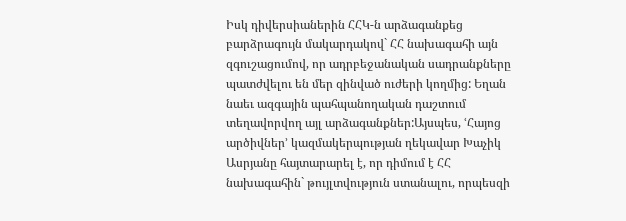Իսկ դիվերսիաներին ՀՀԿ-ն արձագանքեց բարձրագույն մակարդակով` ՀՀ նախագահի այն զգուշացումով, որ ադրբեջանական սադրանքները պատժվելու են մեր զինված ուժերի կողմից: Եղան նաեւ ազգային պահպանողական դաշտում տեղավորվող այլ արձագանքներ:Այսպես, ՙՀայոց արծիվներ՚ կազմակերպության ղեկավար Խաչիկ Ասրյանը հայտարարել է, որ դիմում է ՀՀ նախագահին` թույլտվություն ստանալու, որպեսզի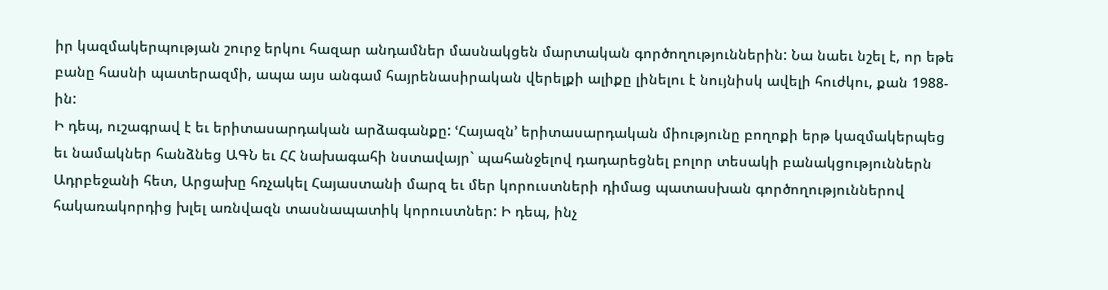իր կազմակերպության շուրջ երկու հազար անդամներ մասնակցեն մարտական գործողություններին: Նա նաեւ նշել է, որ եթե բանը հասնի պատերազմի, ապա այս անգամ հայրենասիրական վերելքի ալիքը լինելու է նույնիսկ ավելի հուժկու, քան 1988-ին:
Ի դեպ, ուշագրավ է եւ երիտասարդական արձագանքը: ՙՀայազն՚ երիտասարդական միությունը բողոքի երթ կազմակերպեց եւ նամակներ հանձնեց ԱԳՆ եւ ՀՀ նախագահի նստավայր` պահանջելով դադարեցնել բոլոր տեսակի բանակցություններն Ադրբեջանի հետ, Արցախը հռչակել Հայաստանի մարզ եւ մեր կորուստների դիմաց պատասխան գործողություններով հակառակորդից խլել առնվազն տասնապատիկ կորուստներ: Ի դեպ, ինչ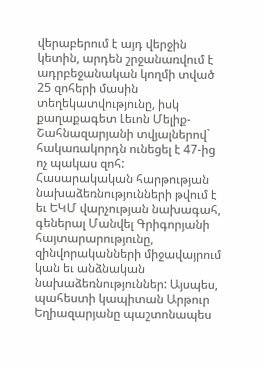վերաբերում է այդ վերջին կետին, արդեն շրջանառվում է ադրբեջանական կողմի տված 25 զոհերի մասին տեղեկատվությունը, իսկ քաղաքագետ Լեւոն Մելիք-Շահնազարյանի տվյալներով` հակառակորդն ունեցել է 47-ից ոչ պակաս զոհ:
Հասարակական հարթության նախաձեռնությունների թվում է եւ ԵԿՄ վարչության նախագահ, գեներալ Մանվել Գրիգորյանի հայտարարությունը, զինվորականների միջավայրում կան եւ անձնական նախաձեռնություններ: Այսպես, պահեստի կապիտան Արթուր Եղիազարյանը պաշտոնապես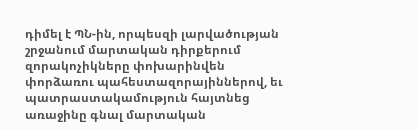դիմել է ՊՆ-ին, որպեսզի լարվածության շրջանում մարտական դիրքերում զորակոչիկները փոխարինվեն փորձառու պահեստազորայիններով, եւ պատրաստակամություն հայտնեց առաջինը գնալ մարտական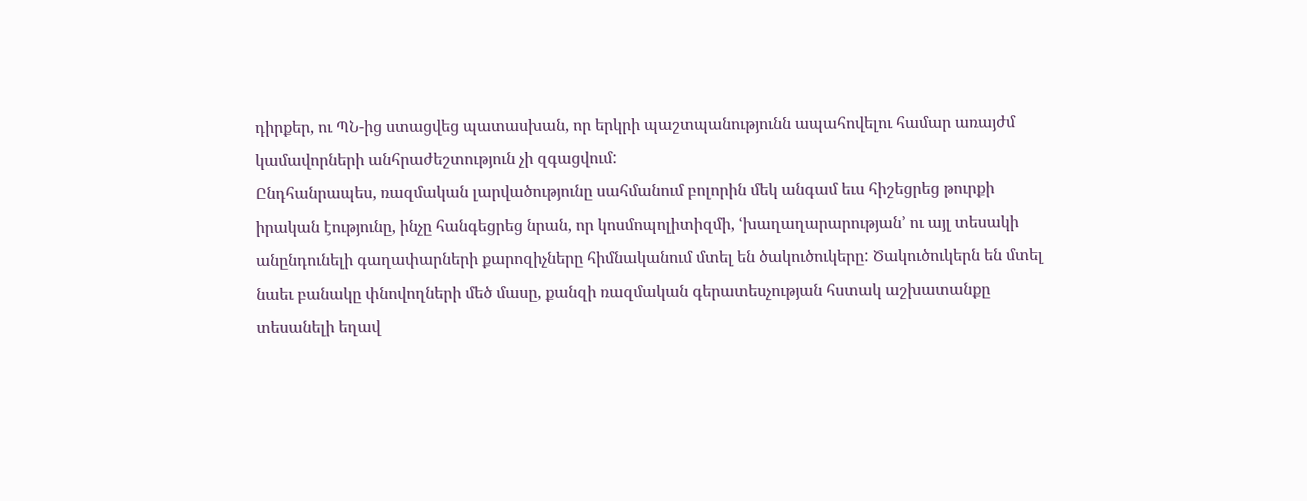դիրքեր, ու ՊՆ-ից ստացվեց պատասխան, որ երկրի պաշտպանությունն ապահովելու համար առայժմ կամավորների անհրաժեշտություն չի զգացվում:
Ընդհանրապես, ռազմական լարվածությունը սահմանում բոլորին մեկ անգամ եւս հիշեցրեց թուրքի իրական էությունը, ինչը հանգեցրեց նրան, որ կոսմոպոլիտիզմի, ՙխաղաղարարության՚ ու այլ տեսակի անընդունելի գաղափարների քարոզիչները հիմնականում մտել են ծակուծուկերը: Ծակուծուկերն են մտել նաեւ բանակը փնովողների մեծ մասը, քանզի ռազմական գերատեսչության հստակ աշխատանքը տեսանելի եղավ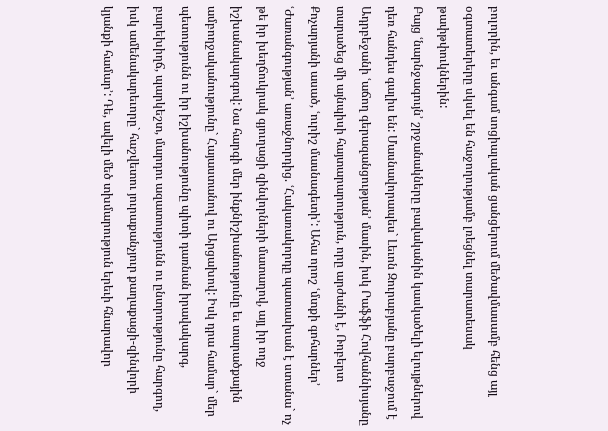բոլորին, եւ անգամ սոցիալական ցանցերում մեծավմասամբ հենց այլ օգտատերերը սկսել են հաջողությամբ լռեցնել տարատեսակ թափթփուկներին:
Բայց ՙնարնջագույն՚ շրջանակները բավականին կասկածելի ելույթներով դեռ հանդես գալիս են: Մասնավորապես` Լեւոն Զուրաբյանը բարբաջում է Ադրբեջանի ՙաճող գերազանցության՚ մասին, իսկ Րաֆֆի Հովհաննիսյանը տարածեց մի այնպիսի հայտարարություն, որը արժանի է, Ռոբերտ Քոչարյանի ասած, ՙուրիշ մասնագետի՚: Ահա որոշ ՙմտքի գոհարներ՚ ՙԺառանգության՚ առաջնորդից. ՙՀակառակորդը պատասխան է ստանա` ոչ թե իր խեղճուկրակ գյուղացի զինվորների մատաղով, այլ իր ողջ իշխանակարգով: Նա հարգի մեր ինքնիշխանությունը եւ տարածքային ամբողջականությունը` Հայաստանով ու Արցախով: Իսկ դրա համար` մեր պետությունն ու իր իշխանությունը պիտի դառնան իրավակարգ, բարեխիղճ, պարկեշտ, մարդու ազատությունն ու ընտրությունը հարգող, իսկ ամենակարեւորը` հաշվետու յուրաքանչյուր քաղաքացի-զինվորի կյանքի համար՚: Դե, ավելի մեծ տխմարություն երեւի հնարավոր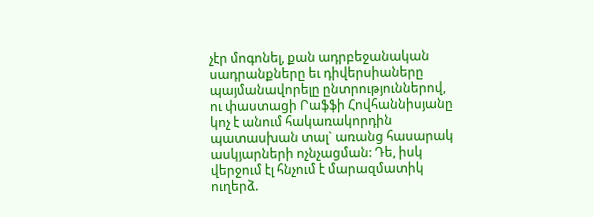չէր մոգոնել, քան ադրբեջանական սադրանքները եւ դիվերսիաները պայմանավորելը ընտրություններով, ու փաստացի Րաֆֆի Հովհաննիսյանը կոչ է անում հակառակորդին պատասխան տալ` առանց հասարակ ասկյարների ոչնչացման: Դե, իսկ վերջում էլ հնչում է մարազմատիկ ուղերձ.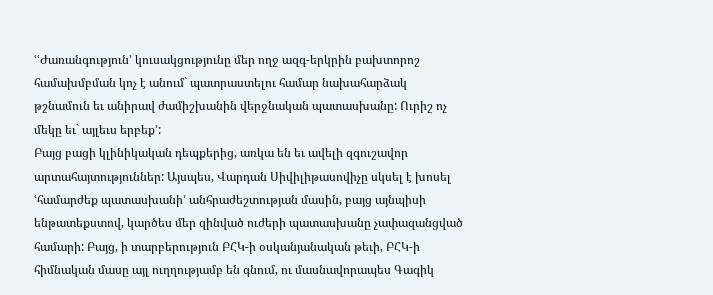ՙՙԺառանգություն՚ կուսակցությունը մեր ողջ ազգ-երկրին բախտորոշ համախմբման կոչ է անում` պատրաստելու համար նախահարձակ թշնամուն եւ անիրավ ժամիշխանին վերջնական պատասխանը: Ուրիշ ոչ մեկը եւ` այլեւս երբեք՚:
Բայց բացի կլինիկական դեպքերից, առկա են եւ ավելի զգուշավոր արտահայտություններ: Այսպես, Վարդան Սիվիլիթասովիչը սկսել է խոսել ՙհամարժեք պատասխանի՚ անհրաժեշտության մասին, բայց այնպիսի ենթատեքստով, կարծես մեր զինված ուժերի պատասխանը չափազանցված համարի: Բայց, ի տարբերություն ԲՀԿ-ի օսկանյանական թեւի, ԲՀԿ-ի հիմնական մասը այլ ուղղությամբ են գնում, ու մասնավորապես Գագիկ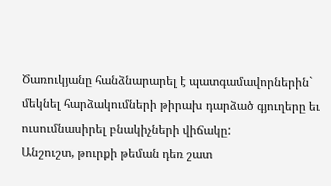Ծառուկյանը հանձնարարել է պատգամավորներին` մեկնել հարձակումների թիրախ դարձած գյուղերը եւ ուսումնասիրել բնակիչների վիճակը:
Անշուշտ, թուրքի թեման դեռ շատ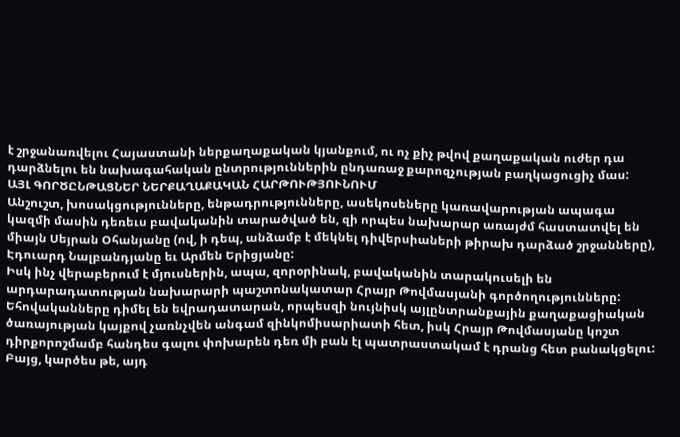է շրջանառվելու Հայաստանի ներքաղաքական կյանքում, ու ոչ քիչ թվով քաղաքական ուժեր դա դարձնելու են նախագահական ընտրություններին ընդառաջ քարոզչության բաղկացուցիչ մաս:
ԱՅԼ ԳՈՐԾԸՆԹԱՑՆԵՐ ՆԵՐՔԱՂԱՔԱԿԱՆ ՀԱՐԹՈՒԹՅՈՒՆՈՒՄ
Անշուշտ, խոսակցությունները, ենթադրությունները, ասեկոսեները կառավարության ապագա կազմի մասին դեռեւս բավականին տարածված են, զի որպես նախարար առայժմ հաստատվել են միայն Սեյրան Օհանյանը (ով, ի դեպ, անձամբ է մեկնել դիվերսիաների թիրախ դարձած շրջանները), Էդուարդ Նալբանդյանը եւ Արմեն Երիցյանը:
Իսկ ինչ վերաբերում է մյուսներին, ապա, զորօրինակ, բավականին տարակուսելի են արդարադատության նախարարի պաշտոնակատար Հրայր Թովմասյանի գործողությունները: Եհովականները դիմել են եվրադատարան, որպեսզի նույնիսկ այլընտրանքային քաղաքացիական ծառայության կայքով չառնչվեն անգամ զինկոմիսարիատի հետ, իսկ Հրայր Թովմասյանը կոշտ դիրքորոշմամբ հանդես գալու փոխարեն դեռ մի բան էլ պատրաստակամ է դրանց հետ բանակցելու: Բայց, կարծես թե, այդ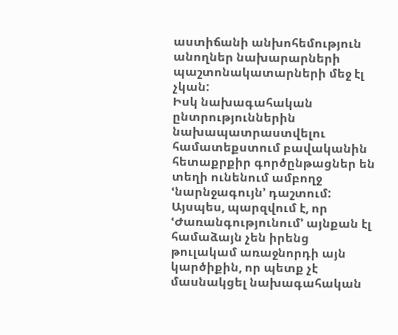աստիճանի անխոհեմություն անողներ նախարարների պաշտոնակատարների մեջ էլ չկան:
Իսկ նախագահական ընտրություններին նախապատրաստվելու համատեքստում բավականին հետաքրքիր գործընթացներ են տեղի ունենում ամբողջ ՙնարնջագույն՚ դաշտում: Այսպես, պարզվում է, որ ՙԺառանգությունում՚ այնքան էլ համաձայն չեն իրենց թուլակամ առաջնորդի այն կարծիքին, որ պետք չէ մասնակցել նախագահական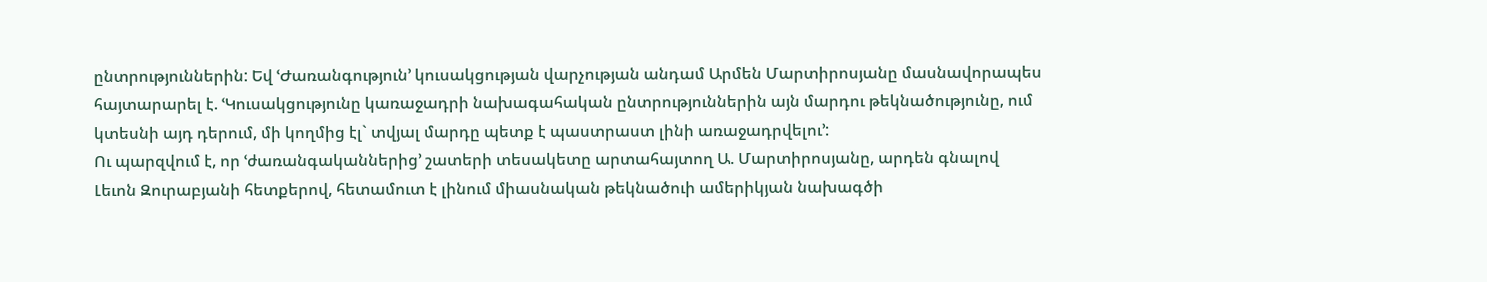ընտրություններին: Եվ ՙԺառանգություն՚ կուսակցության վարչության անդամ Արմեն Մարտիրոսյանը մասնավորապես հայտարարել է. ՙԿուսակցությունը կառաջադրի նախագահական ընտրություններին այն մարդու թեկնածությունը, ում կտեսնի այդ դերում, մի կողմից էլ` տվյալ մարդը պետք է պաստրաստ լինի առաջադրվելու՚:
Ու պարզվում է, որ ՙժառանգականներից՚ շատերի տեսակետը արտահայտող Ա. Մարտիրոսյանը, արդեն գնալով Լեւոն Զուրաբյանի հետքերով, հետամուտ է լինում միասնական թեկնածուի ամերիկյան նախագծի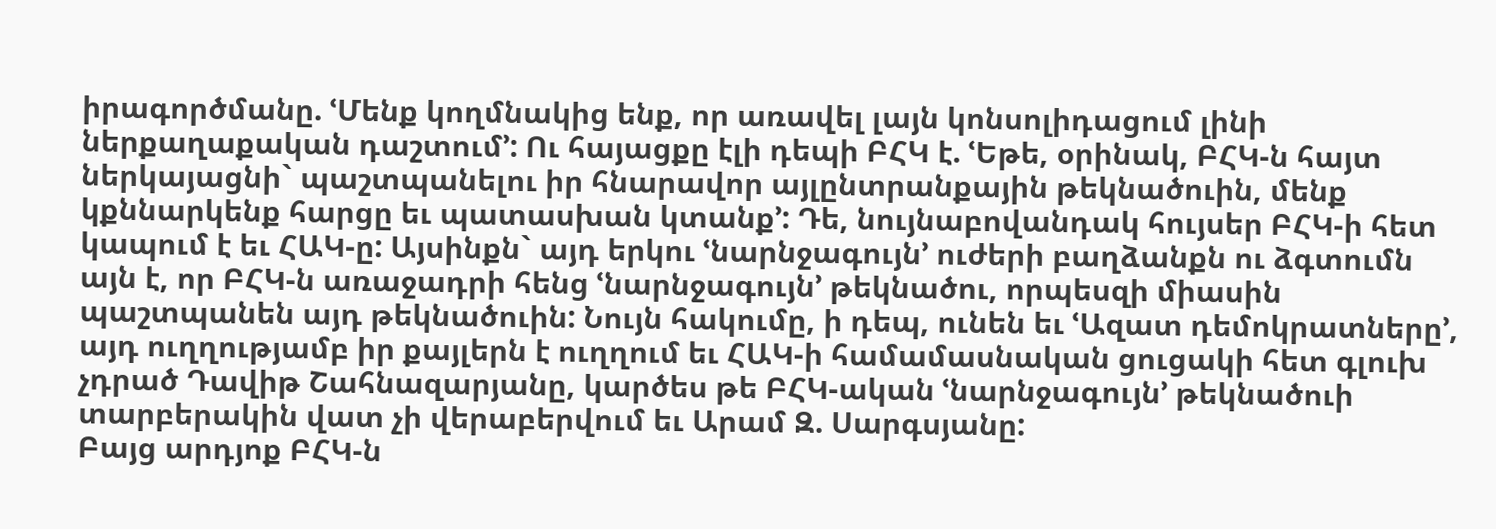իրագործմանը. ՙՄենք կողմնակից ենք, որ առավել լայն կոնսոլիդացում լինի ներքաղաքական դաշտում՚: Ու հայացքը էլի դեպի ԲՀԿ է. ՙԵթե, օրինակ, ԲՀԿ-ն հայտ ներկայացնի` պաշտպանելու իր հնարավոր այլընտրանքային թեկնածուին, մենք կքննարկենք հարցը եւ պատասխան կտանք՚: Դե, նույնաբովանդակ հույսեր ԲՀԿ-ի հետ կապում է եւ ՀԱԿ-ը: Այսինքն` այդ երկու ՙնարնջագույն՚ ուժերի բաղձանքն ու ձգտումն այն է, որ ԲՀԿ-ն առաջադրի հենց ՙնարնջագույն՚ թեկնածու, որպեսզի միասին պաշտպանեն այդ թեկնածուին: Նույն հակումը, ի դեպ, ունեն եւ ՙԱզատ դեմոկրատները՚, այդ ուղղությամբ իր քայլերն է ուղղում եւ ՀԱԿ-ի համամասնական ցուցակի հետ գլուխ չդրած Դավիթ Շահնազարյանը, կարծես թե ԲՀԿ-ական ՙնարնջագույն՚ թեկնածուի տարբերակին վատ չի վերաբերվում եւ Արամ Զ. Սարգսյանը:
Բայց արդյոք ԲՀԿ-ն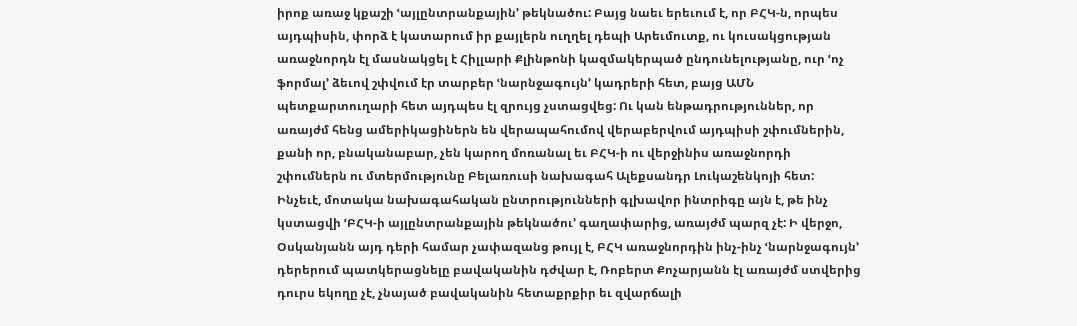իրոք առաջ կքաշի ՙայլընտրանքային՚ թեկնածու: Բայց նաեւ երեւում է, որ ԲՀԿ-ն, որպես այդպիսին, փորձ է կատարում իր քայլերն ուղղել դեպի Արեւմուտք, ու կուսակցության առաջնորդն էլ մասնակցել է Հիլլարի Քլինթոնի կազմակերպած ընդունելությանը, ուր ՙոչ ֆորմալ՚ ձեւով շփվում էր տարբեր ՙնարնջագույն՚ կադրերի հետ, բայց ԱՄՆ պետքարտուղարի հետ այդպես էլ զրույց չստացվեց: Ու կան ենթադրություններ, որ առայժմ հենց ամերիկացիներն են վերապահումով վերաբերվում այդպիսի շփումներին, քանի որ, բնականաբար, չեն կարող մոռանալ եւ ԲՀԿ-ի ու վերջինիս առաջնորդի շփումներն ու մտերմությունը Բելառուսի նախագահ Ալեքսանդր Լուկաշենկոյի հետ:
Ինչեւէ, մոտակա նախագահական ընտրությունների գլխավոր ինտրիգը այն է, թե ինչ կստացվի ՙԲՀԿ-ի այլընտրանքային թեկնածու՚ գաղափարից, առայժմ պարզ չէ: Ի վերջո, Օսկանյանն այդ դերի համար չափազանց թույլ է, ԲՀԿ առաջնորդին ինչ-ինչ ՙնարնջագույն՚ դերերում պատկերացնելը բավականին դժվար է, Ռոբերտ Քոչարյանն էլ առայժմ ստվերից դուրս եկողը չէ, չնայած բավականին հետաքրքիր եւ զվարճալի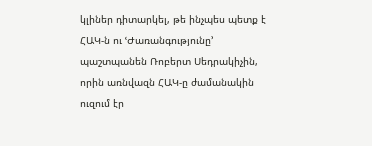կլիներ դիտարկել, թե ինչպես պետք է ՀԱԿ-ն ու ՙԺառանգությունը՚ պաշտպանեն Ռոբերտ Սեդրակիչին, որին առնվազն ՀԱԿ-ը ժամանակին ուզում էր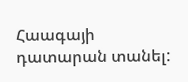Հաագայի դատարան տանել: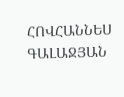ՀՈՎՀԱՆՆԵՍ ԳԱԼԱՋՅԱՆ